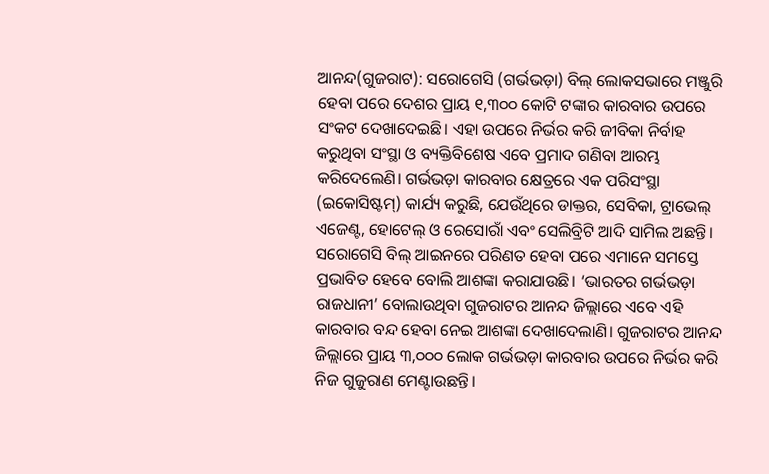ଆନନ୍ଦ(ଗୁଜରାଟ): ସରୋଗେସି (ଗର୍ଭଭଡ଼ା) ବିଲ୍‌ ଲୋକସଭାରେ ମଞ୍ଜୁରି ହେବା ପରେ ଦେଶର ପ୍ରାୟ ୧,୩୦୦ କୋଟି ଟଙ୍କାର କାରବାର ଉପରେ ସଂକଟ ଦେଖାଦେଇଛି। ଏହା ଉପରେ ନିର୍ଭର କରି ଜୀବିକା ନିର୍ବାହ କରୁଥିବା ସଂସ୍ଥା ଓ ବ୍ୟକ୍ତିବିଶେଷ ଏବେ ପ୍ରମାଦ ଗଣିବା ଆରମ୍ଭ କରିଦେଲେଣି। ଗର୍ଭଭଡ଼ା କାରବାର କ୍ଷେତ୍ରରେ ଏକ ପରିସଂସ୍ଥା (ଇକୋସିଷ୍ଟମ୍‌) କାର୍ଯ୍ୟ କରୁଛି, ଯେଉଁଥିରେ ଡାକ୍ତର, ସେବିକା, ଟ୍ରାଭେଲ୍‌ ଏଜେଣ୍ଟ, ହୋଟେଲ୍‌ ଓ ରେସୋରାଁ ଏବଂ ସେଲିବ୍ରିଟି ଆଦି ସାମିଲ ଅଛନ୍ତି। ସରୋ‌ଗେସି ବିଲ୍‌ ଆଇନରେ ପରିଣତ ହେବା ପରେ ଏମାନେ ସମସ୍ତେ ପ୍ରଭା‌ବିତ ହେ‌ବେ ବୋଲି ଆଶଙ୍କା କରାଯାଉଛି। ‘ଭାରତର ଗର୍ଭଭଡ଼ା ରାଜଧାନୀ’ ବୋଲାଉଥିବା ଗୁଜରାଟର ଆନନ୍ଦ ଜିଲ୍ଲାରେ ଏବେ ଏହି କାରବାର ବନ୍ଦ ହେବା ନେଇ ଆଶଙ୍କା ଦେଖାଦେଲାଣି। ଗୁଜରାଟର ଆନନ୍ଦ ଜିଲ୍ଲାରେ ପ୍ରାୟ ୩,୦୦୦ ଲୋକ ଗର୍ଭଭଡ଼ା କାରବାର ଉପରେ ନିର୍ଭର କରି ନିଜ ଗୁଜୁରାଣ ମେଣ୍ଟାଉଛନ୍ତି।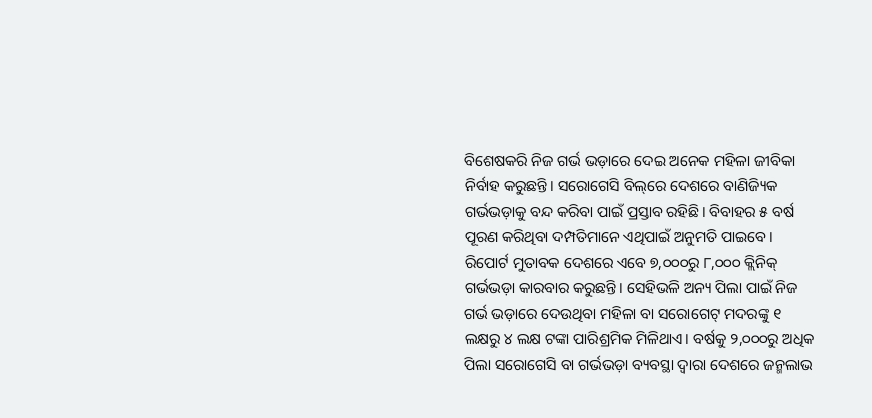ବିଶେଷକରି ନିଜ ଗର୍ଭ ଭଡ଼ାରେ ଦେଇ ଅନେକ ମହିଳା ଜୀବିକା ନିର୍ବାହ କରୁଛନ୍ତି। ସରୋଗେସି ବିଲ୍‌ରେ ଦେଶରେ ବାଣିଜ୍ୟିକ ଗର୍ଭଭଡ଼ାକୁ ବନ୍ଦ କରିବା ପାଇଁ ପ୍ରସ୍ତାବ ରହିଛି। ବିବାହର ୫ ବର୍ଷ ପୂରଣ କରିଥିବା ଦମ୍ପତିମାନେ ଏଥିପାଇଁ ଅନୁମତି ପାଇବେ।
ରିପୋର୍ଟ ମୁତାବକ ଦେଶରେ ଏବେ ୭,୦୦୦ରୁ ୮,୦୦୦ କ୍ଲିନିକ୍‌ ଗର୍ଭଭଡ଼ା କାରବାର କରୁଛନ୍ତି। ସେହିଭଳି ଅନ୍ୟ ପିଲା ପାଇଁ ନିଜ ଗର୍ଭ ଭଡ଼ାରେ ଦେଉଥିବା ମହିଳା ବା ‌ସରୋଗେଟ୍‌ ମଦରଙ୍କୁ ୧ ଲକ୍ଷରୁ ୪ ଲକ୍ଷ ଟଙ୍କା ପାରିଶ୍ରମିକ ମିଳିଥାଏ। ବର୍ଷକୁ ୨,୦୦୦ରୁ ଅଧିକ ପିଲା ସରୋଗେସି ବା ଗର୍ଭଭଡ଼ା ବ୍ୟବସ୍ଥା ଦ୍ବାରା ଦେଶରେ ଜନ୍ମଲାଭ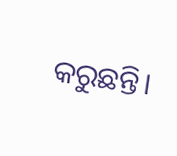କରୁଛନ୍ତି।